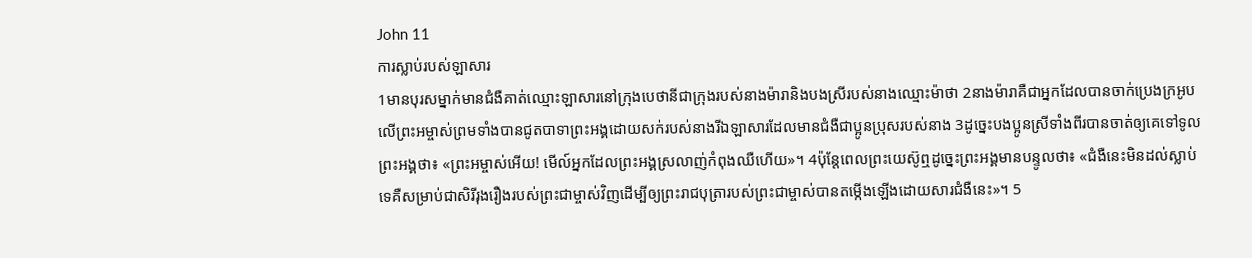John 11
ការស្លាប់របស់ឡាសារ
1មានបុរសម្នាក់មានជំងឺគាត់ឈ្មោះឡាសារនៅក្រុងបេថានីជាក្រុងរបស់នាងម៉ារានិងបងស្រីរបស់នាងឈ្មោះម៉ាថា 2នាងម៉ារាគឺជាអ្នកដែលបានចាក់ប្រេងក្រអូបលើព្រះអម្ចាស់ព្រមទាំងបានជូតបាទាព្រះអង្គដោយសក់របស់នាងរីឯឡាសារដែលមានជំងឺជាប្អូនប្រុសរបស់នាង 3ដូច្នេះបងប្អូនស្រីទាំងពីរបានចាត់ឲ្យគេទៅទូលព្រះអង្គថា៖ «ព្រះអម្ចាស់អើយ! មើល៍អ្នកដែលព្រះអង្គស្រលាញ់កំពុងឈឺហើយ»។ 4ប៉ុន្តែពេលព្រះយេស៊ូឮដូច្នេះព្រះអង្គមានបន្ទូលថា៖ «ជំងឺនេះមិនដល់ស្លាប់ទេគឺសម្រាប់ជាសិរីរុងរឿងរបស់ព្រះជាម្ចាស់វិញដើម្បីឲ្យព្រះរាជបុត្រារបស់ព្រះជាម្ចាស់បានតម្កើងឡើងដោយសារជំងឺនេះ»។ 5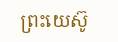ព្រះយេស៊ូ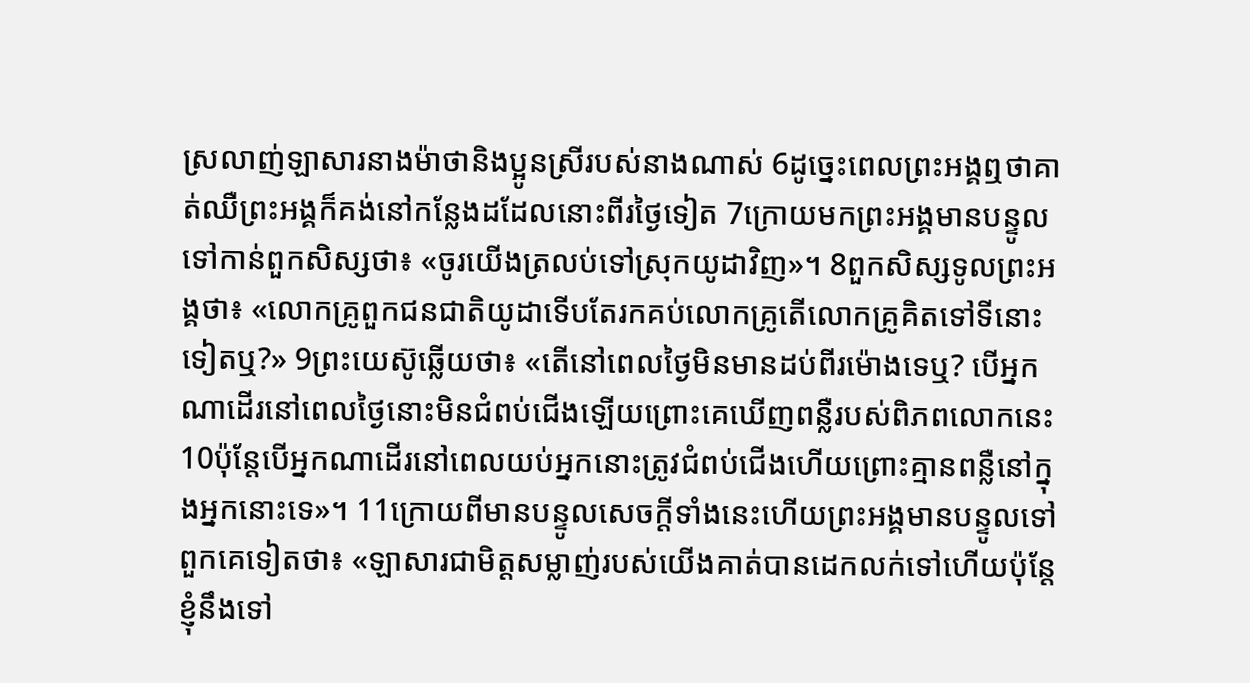ស្រលាញ់ឡាសារនាងម៉ាថានិងប្អូនស្រីរបស់នាងណាស់ 6ដូច្នេះពេលព្រះអង្គឮថាគាត់ឈឺព្រះអង្គក៏គង់នៅកន្លែងដដែលនោះពីរថ្ងៃទៀត 7ក្រោយមកព្រះអង្គមានបន្ទូលទៅកាន់ពួកសិស្សថា៖ «ចូរយើងត្រលប់ទៅស្រុកយូដាវិញ»។ 8ពួកសិស្សទូលព្រះអង្គថា៖ «លោកគ្រូពួកជនជាតិយូដាទើបតែរកគប់លោកគ្រូតើលោកគ្រូគិតទៅទីនោះទៀតឬ?» 9ព្រះយេស៊ូឆ្លើយថា៖ «តើនៅពេលថ្ងៃមិនមានដប់ពីរម៉ោងទេឬ? បើអ្នកណាដើរនៅពេលថ្ងៃនោះមិនជំពប់ជើងឡើយព្រោះគេឃើញពន្លឺរបស់ពិភពលោកនេះ 10ប៉ុន្តែបើអ្នកណាដើរនៅពេលយប់អ្នកនោះត្រូវជំពប់ជើងហើយព្រោះគ្មានពន្លឺនៅក្នុងអ្នកនោះទេ»។ 11ក្រោយពីមានបន្ទូលសេចក្ដីទាំងនេះហើយព្រះអង្គមានបន្ទូលទៅពួកគេទៀតថា៖ «ឡាសារជាមិត្តសម្លាញ់របស់យើងគាត់បានដេកលក់ទៅហើយប៉ុន្តែខ្ញុំនឹងទៅ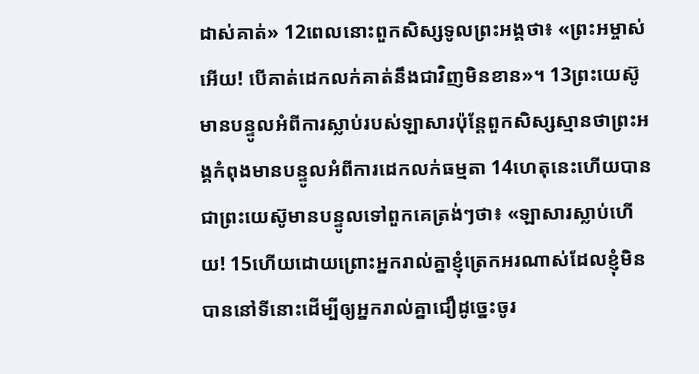ដាស់គាត់» 12ពេលនោះពួកសិស្សទូលព្រះអង្គថា៖ «ព្រះអម្ចាស់អើយ! បើគាត់ដេកលក់គាត់នឹងជាវិញមិនខាន»។ 13ព្រះយេស៊ូមានបន្ទូលអំពីការស្លាប់របស់ឡាសារប៉ុន្តែពួកសិស្សស្មានថាព្រះអង្គកំពុងមានបន្ទូលអំពីការដេកលក់ធម្មតា 14ហេតុនេះហើយបានជាព្រះយេស៊ូមានបន្ទូលទៅពួកគេត្រង់ៗថា៖ «ឡាសារស្លាប់ហើយ! 15ហើយដោយព្រោះអ្នករាល់គ្នាខ្ញុំត្រេកអរណាស់ដែលខ្ញុំមិនបាននៅទីនោះដើម្បីឲ្យអ្នករាល់គ្នាជឿដូច្នេះចូរ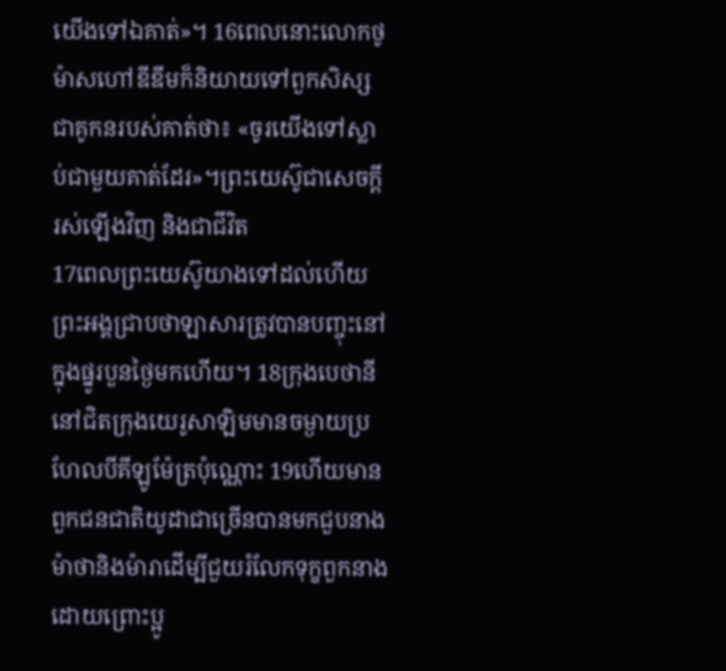យើងទៅឯគាត់»។ 16ពេលនោះលោកថូម៉ាសហៅឌីឌីមក៏និយាយទៅពួកសិស្សជាគូកនរបស់គាត់ថា៖ «ចូរយើងទៅស្លាប់ជាមួយគាត់ដែរ»។ព្រះយេស៊ូជាសេចក្ដីរស់ឡើងវិញ និងជាជីវិត
17ពេលព្រះយេស៊ូយាងទៅដល់ហើយព្រះអង្គជ្រាបថាឡាសារត្រូវបានបញ្ចុះនៅក្នុងផ្នូរបួនថ្ងៃមកហើយ។ 18ក្រុងបេថានីនៅជិតក្រុងយេរូសាឡិមមានចម្ងាយប្រហែលបីគីឡូម៉ែត្រប៉ុណ្ណោះ 19ហើយមានពួកជនជាតិយូដាជាច្រើនបានមកជួបនាងម៉ាថានិងម៉ារាដើម្បីជួយរំលែកទុក្ខពួកនាងដោយព្រោះប្អូ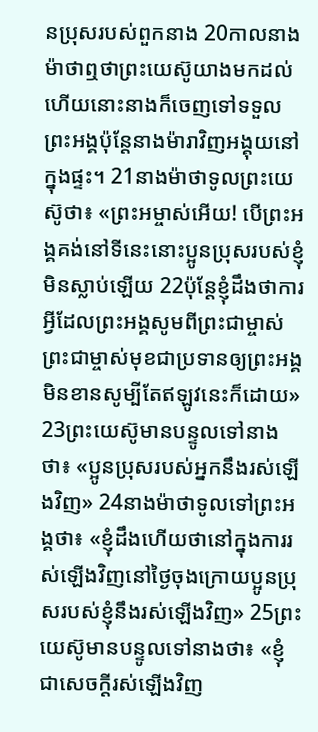នប្រុសរបស់ពួកនាង 20កាលនាងម៉ាថាឮថាព្រះយេស៊ូយាងមកដល់ហើយនោះនាងក៏ចេញទៅទទួលព្រះអង្គប៉ុន្តែនាងម៉ារាវិញអង្គុយនៅក្នុងផ្ទះ។ 21នាងម៉ាថាទូលព្រះយេស៊ូថា៖ «ព្រះអម្ចាស់អើយ! បើព្រះអង្គគង់នៅទីនេះនោះប្អូនប្រុសរបស់ខ្ញុំមិនស្លាប់ឡើយ 22ប៉ុន្តែខ្ញុំដឹងថាការអ្វីដែលព្រះអង្គសូមពីព្រះជាម្ចាស់ព្រះជាម្ចាស់មុខជាប្រទានឲ្យព្រះអង្គមិនខានសូម្បីតែឥឡូវនេះក៏ដោយ» 23ព្រះយេស៊ូមានបន្ទូលទៅនាងថា៖ «ប្អូនប្រុសរបស់អ្នកនឹងរស់ឡើងវិញ» 24នាងម៉ាថាទូលទៅព្រះអង្គថា៖ «ខ្ញុំដឹងហើយថានៅក្នុងការរស់ឡើងវិញនៅថ្ងៃចុងក្រោយប្អូនប្រុសរបស់ខ្ញុំនឹងរស់ឡើងវិញ» 25ព្រះយេស៊ូមានបន្ទូលទៅនាងថា៖ «ខ្ញុំជាសេចក្ដីរស់ឡើងវិញ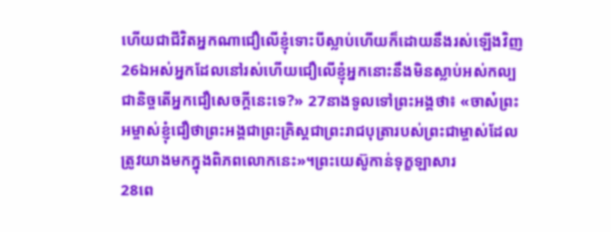ហើយជាជីវិតអ្នកណាជឿលើខ្ញុំទោះបីស្លាប់ហើយក៏ដោយនឹងរស់ឡើងវិញ 26ឯអស់អ្នកដែលនៅរស់ហើយជឿលើខ្ញុំអ្នកនោះនឹងមិនស្លាប់អស់កល្បជានិច្ចតើអ្នកជឿសេចក្ដីនេះទេ?» 27នាងទូលទៅព្រះអង្គថា៖ «ចាស៎ព្រះអម្ចាស់ខ្ញុំជឿថាព្រះអង្គជាព្រះគ្រិស្ដជាព្រះរាជបុត្រារបស់ព្រះជាម្ចាស់ដែលត្រូវយាងមកក្នុងពិភពលោកនេះ»។ព្រះយេស៊ូកាន់ទុក្ខឡាសារ
28ពេ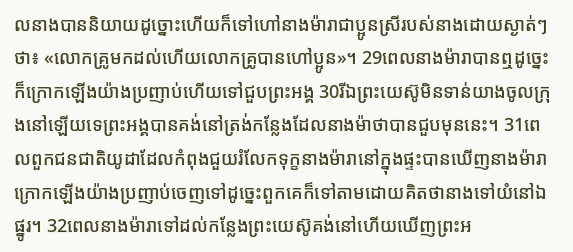លនាងបាននិយាយដូច្នោះហើយក៏ទៅហៅនាងម៉ារាជាប្អូនស្រីរបស់នាងដោយស្ងាត់ៗថា៖ «លោកគ្រូមកដល់ហើយលោកគ្រូបានហៅប្អូន»។ 29ពេលនាងម៉ារាបានឮដូច្នេះក៏ក្រោកឡើងយ៉ាងប្រញាប់ហើយទៅជួបព្រះអង្គ 30រីឯព្រះយេស៊ូមិនទាន់យាងចូលក្រុងនៅឡើយទេព្រះអង្គបានគង់នៅត្រង់កន្លែងដែលនាងម៉ាថាបានជួបមុននេះ។ 31ពេលពួកជនជាតិយូដាដែលកំពុងជួយរំលែកទុក្ខនាងម៉ារានៅក្នុងផ្ទះបានឃើញនាងម៉ារាក្រោកឡើងយ៉ាងប្រញាប់ចេញទៅដូច្នេះពួកគេក៏ទៅតាមដោយគិតថានាងទៅយំនៅឯផ្នូរ។ 32ពេលនាងម៉ារាទៅដល់កន្លែងព្រះយេស៊ូគង់នៅហើយឃើញព្រះអ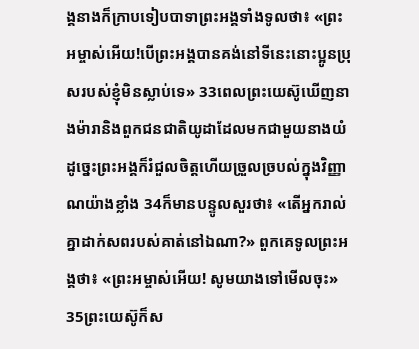ង្គនាងក៏ក្រាបទៀបបាទាព្រះអង្គទាំងទូលថា៖ «ព្រះអម្ចាស់អើយ!បើព្រះអង្គបានគង់នៅទីនេះនោះប្អូនប្រុសរបស់ខ្ញុំមិនស្លាប់ទេ» 33ពេលព្រះយេស៊ូឃើញនាងម៉ារានិងពួកជនជាតិយូដាដែលមកជាមួយនាងយំដូច្នេះព្រះអង្គក៏រំជួលចិត្ដហើយច្រួលច្របល់ក្នុងវិញ្ញាណយ៉ាងខ្លាំង 34ក៏មានបន្ទូលសួរថា៖ «តើអ្នករាល់គ្នាដាក់សពរបស់គាត់នៅឯណា?» ពួកគេទូលព្រះអង្គថា៖ «ព្រះអម្ចាស់អើយ! សូមយាងទៅមើលចុះ» 35ព្រះយេស៊ូក៏ស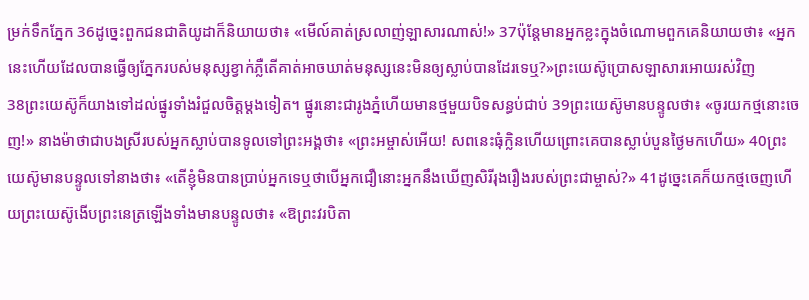ម្រក់ទឹកភ្នែក 36ដូច្នេះពួកជនជាតិយូដាក៏និយាយថា៖ «មើល៍គាត់ស្រលាញ់ឡាសារណាស់!» 37ប៉ុន្តែមានអ្នកខ្លះក្នុងចំណោមពួកគេនិយាយថា៖ «អ្នកនេះហើយដែលបានធ្វើឲ្យភ្នែករបស់មនុស្សខ្វាក់ភ្លឺតើគាត់អាចឃាត់មនុស្សនេះមិនឲ្យស្លាប់បានដែរទេឬ?»ព្រះយេស៊ូប្រោសឡាសារអោយរស់វិញ
38ព្រះយេស៊ូក៏យាងទៅដល់ផ្នូរទាំងរំជួលចិត្ដម្ដងទៀត។ ផ្នូរនោះជារូងភ្នំហើយមានថ្មមួយបិទសន្ធប់ជាប់ 39ព្រះយេស៊ូមានបន្ទូលថា៖ «ចូរយកថ្មនោះចេញ!» នាងម៉ាថាជាបងស្រីរបស់អ្នកស្លាប់បានទូលទៅព្រះអង្គថា៖ «ព្រះអម្ចាស់អើយ! សពនេះធុំក្លិនហើយព្រោះគេបានស្លាប់បួនថ្ងៃមកហើយ» 40ព្រះយេស៊ូមានបន្ទូលទៅនាងថា៖ «តើខ្ញុំមិនបានប្រាប់អ្នកទេឬថាបើអ្នកជឿនោះអ្នកនឹងឃើញសិរីរុងរឿងរបស់ព្រះជាម្ចាស់?» 41ដូច្នេះគេក៏យកថ្មចេញហើយព្រះយេស៊ូងើបព្រះនេត្រឡើងទាំងមានបន្ទូលថា៖ «ឱព្រះវរបិតា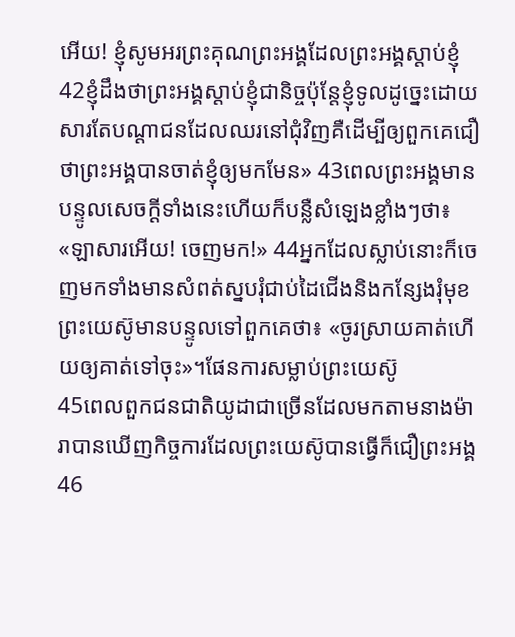អើយ! ខ្ញុំសូមអរព្រះគុណព្រះអង្គដែលព្រះអង្គស្ដាប់ខ្ញុំ 42ខ្ញុំដឹងថាព្រះអង្គស្ដាប់ខ្ញុំជានិច្ចប៉ុន្តែខ្ញុំទូលដូច្នេះដោយសារតែបណ្ដាជនដែលឈរនៅជុំវិញគឺដើម្បីឲ្យពួកគេជឿថាព្រះអង្គបានចាត់ខ្ញុំឲ្យមកមែន» 43ពេលព្រះអង្គមានបន្ទូលសេចក្ដីទាំងនេះហើយក៏បន្លឺសំឡេងខ្លាំងៗថា៖ «ឡាសារអើយ! ចេញមក!» 44អ្នកដែលស្លាប់នោះក៏ចេញមកទាំងមានសំពត់ស្នបរុំជាប់ដៃជើងនិងកន្សែងរុំមុខព្រះយេស៊ូមានបន្ទូលទៅពួកគេថា៖ «ចូរស្រាយគាត់ហើយឲ្យគាត់ទៅចុះ»។ផែនការសម្លាប់ព្រះយេស៊ូ
45ពេលពួកជនជាតិយូដាជាច្រើនដែលមកតាមនាងម៉ារាបានឃើញកិច្ចការដែលព្រះយេស៊ូបានធ្វើក៏ជឿព្រះអង្គ 46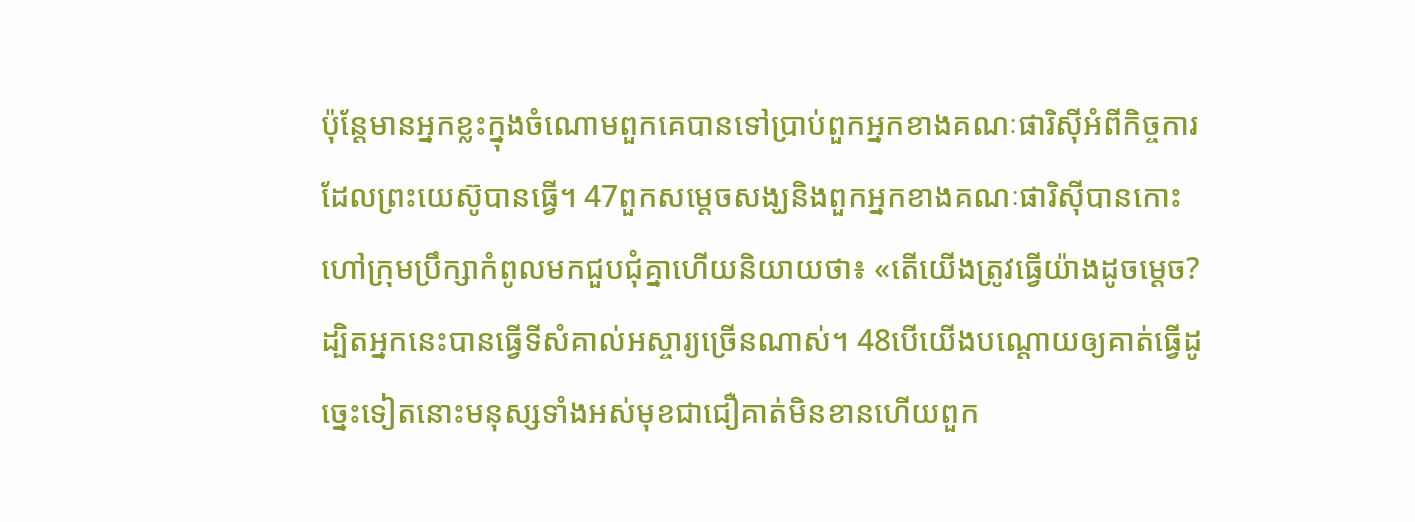ប៉ុន្ដែមានអ្នកខ្លះក្នុងចំណោមពួកគេបានទៅប្រាប់ពួកអ្នកខាងគណៈផារិស៊ីអំពីកិច្ចការដែលព្រះយេស៊ូបានធ្វើ។ 47ពួកសម្ដេចសង្ឃនិងពួកអ្នកខាងគណៈផារិស៊ីបានកោះហៅក្រុមប្រឹក្សាកំពូលមកជួបជុំគ្នាហើយនិយាយថា៖ «តើយើងត្រូវធ្វើយ៉ាងដូចម្ដេច? ដ្បិតអ្នកនេះបានធ្វើទីសំគាល់អស្ចារ្យច្រើនណាស់។ 48បើយើងបណ្ដោយឲ្យគាត់ធ្វើដូច្នេះទៀតនោះមនុស្សទាំងអស់មុខជាជឿគាត់មិនខានហើយពួក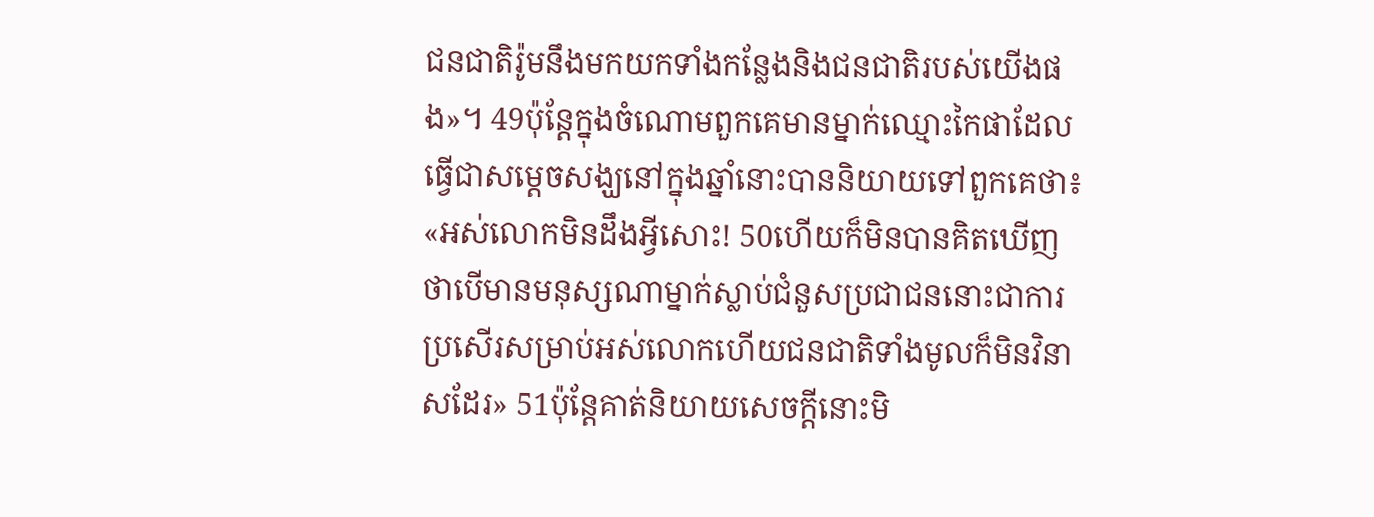ជនជាតិរ៉ូមនឹងមកយកទាំងកន្លែងនិងជនជាតិរបស់យើងផង»។ 49ប៉ុន្តែក្នុងចំណោមពួកគេមានម្នាក់ឈ្មោះកៃផាដែលធ្វើជាសម្ដេចសង្ឃនៅក្នុងឆ្នាំនោះបាននិយាយទៅពួកគេថា៖ «អស់លោកមិនដឹងអ្វីសោះ! 50ហើយក៏មិនបានគិតឃើញថាបើមានមនុស្សណាម្នាក់ស្លាប់ជំនួសប្រជាជននោះជាការប្រសើរសម្រាប់អស់លោកហើយជនជាតិទាំងមូលក៏មិនវិនាសដែរ» 51ប៉ុន្ដែគាត់និយាយសេចក្ដីនោះមិ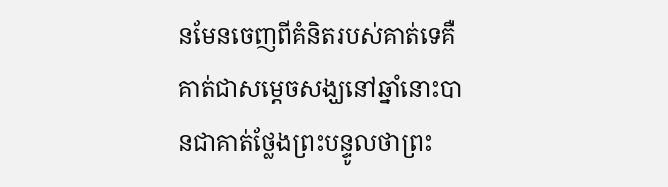នមែនចេញពីគំនិតរបស់គាត់ទេគឺគាត់ជាសម្ដេចសង្ឃនៅឆ្នាំនោះបានជាគាត់ថ្លែងព្រះបន្ទូលថាព្រះ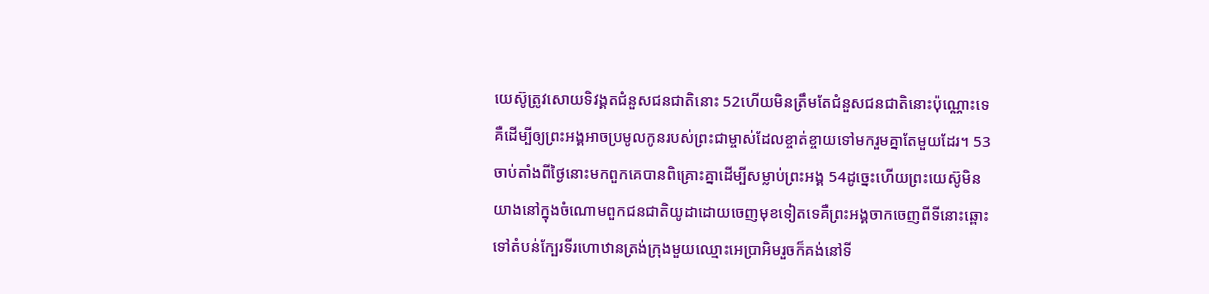យេស៊ូត្រូវសោយទិវង្គតជំនួសជនជាតិនោះ 52ហើយមិនត្រឹមតែជំនួសជនជាតិនោះប៉ុណ្ណោះទេគឺដើម្បីឲ្យព្រះអង្គអាចប្រមូលកូនរបស់ព្រះជាម្ចាស់ដែលខ្ចាត់ខ្ចាយទៅមករួមគ្នាតែមួយដែរ។ 53ចាប់តាំងពីថ្ងៃនោះមកពួកគេបានពិគ្រោះគ្នាដើម្បីសម្លាប់ព្រះអង្គ 54ដូច្នេះហើយព្រះយេស៊ូមិនយាងនៅក្នុងចំណោមពួកជនជាតិយូដាដោយចេញមុខទៀតទេគឺព្រះអង្គចាកចេញពីទីនោះឆ្ពោះទៅតំបន់ក្បែរទីរហោឋានត្រង់ក្រុងមួយឈ្មោះអេប្រាអិមរួចក៏គង់នៅទី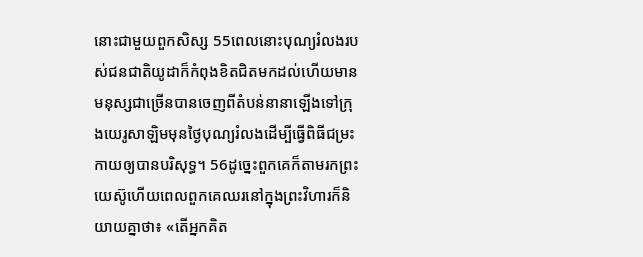នោះជាមួយពួកសិស្ស 55ពេលនោះបុណ្យរំលងរបស់ជនជាតិយូដាក៏កំពុងខិតជិតមកដល់ហើយមានមនុស្សជាច្រើនបានចេញពីតំបន់នានាឡើងទៅក្រុងយេរូសាឡិមមុនថ្ងៃបុណ្យរំលងដើម្បីធ្វើពិធីជម្រះកាយឲ្យបានបរិសុទ្ធ។ 56ដូច្នេះពួកគេក៏តាមរកព្រះយេស៊ូហើយពេលពួកគេឈរនៅក្នុងព្រះវិហារក៏និយាយគ្នាថា៖ «តើអ្នកគិត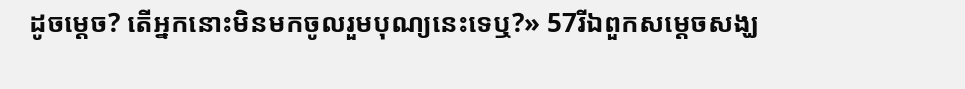ដូចម្ដេច? តើអ្នកនោះមិនមកចូលរួមបុណ្យនេះទេឬ?» 57រីឯពួកសម្ដេចសង្ឃ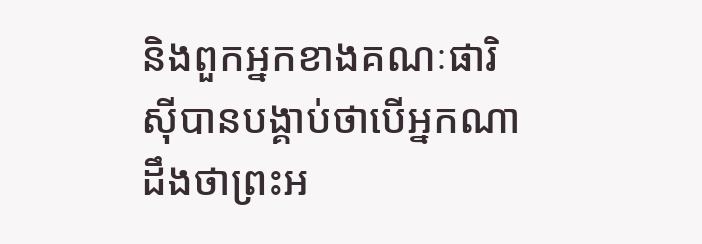និងពួកអ្នកខាងគណៈផារិស៊ីបានបង្គាប់ថាបើអ្នកណាដឹងថាព្រះអ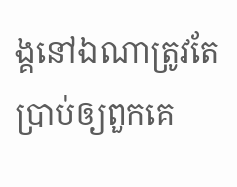ង្គនៅឯណាត្រូវតែប្រាប់ឲ្យពួកគេ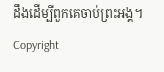ដឹងដើម្បីពួកគេចាប់ព្រះអង្គ។
Copyright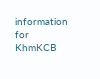information for
KhmKCB